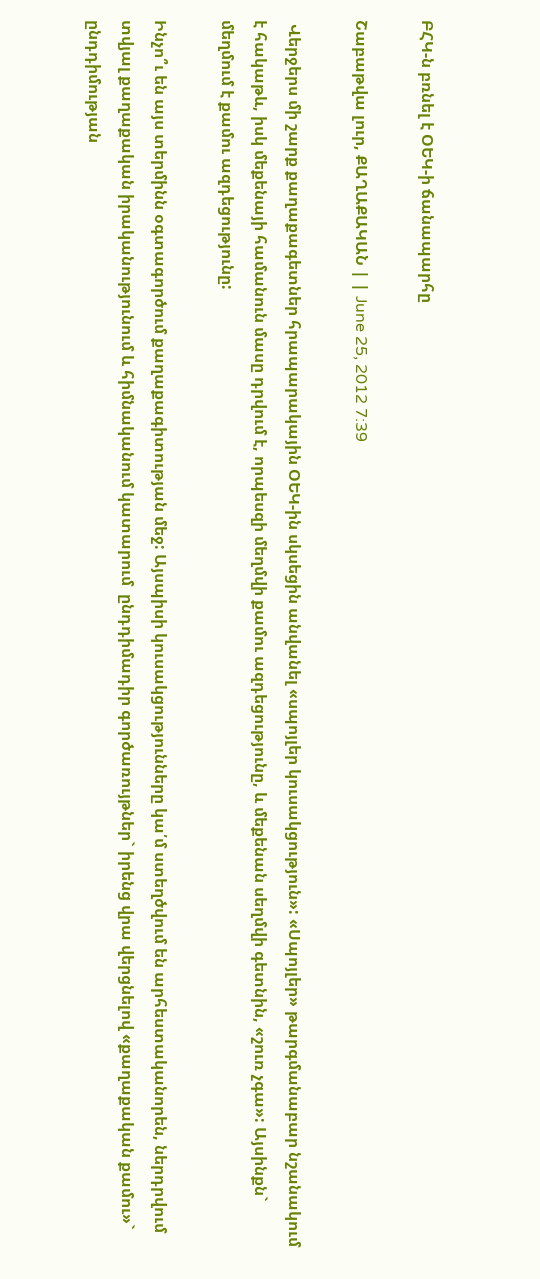ԲՀԿ-ն բռնել է ՕԵԿ-ի ճանապարհը

Շաբաթվա լուր, ՔԱՂԱՔԱԿԱՆ | | June 25, 2012 7:39

 Վերջերս մի շարք քաղաքագետներ հրապարակային ՕԵԿ-ին սկսեցին անվանել «սպոյլեր կուսակցություն»: «Սպոյլեր» թարգմանաբար նշանակում է հակաթև, իսկ մեքենայի համանուն մասը դրվում է, որպեսզի մեղմվի քամու ազդեցությունը, և մեքենան սեղմվի գետնին, «շուռ չգա»: Այսինքն` մեղմում է քամու ազդեցությունը:

Ինչո՞ւ են այս տերմինն օգտագործում քաղաքագիտության մեջ: Այսպիսի կուսակցությունները կա՛մ ստեղծվում են արհեստականորեն, ներդրվում տվյալ քաղաքական իրականությունում և հիմնականում կատարում  ընդդիմադիր գործառույթներ` իրենց վրա վերցնելով «քաղաքական քամու»` ընդդիմության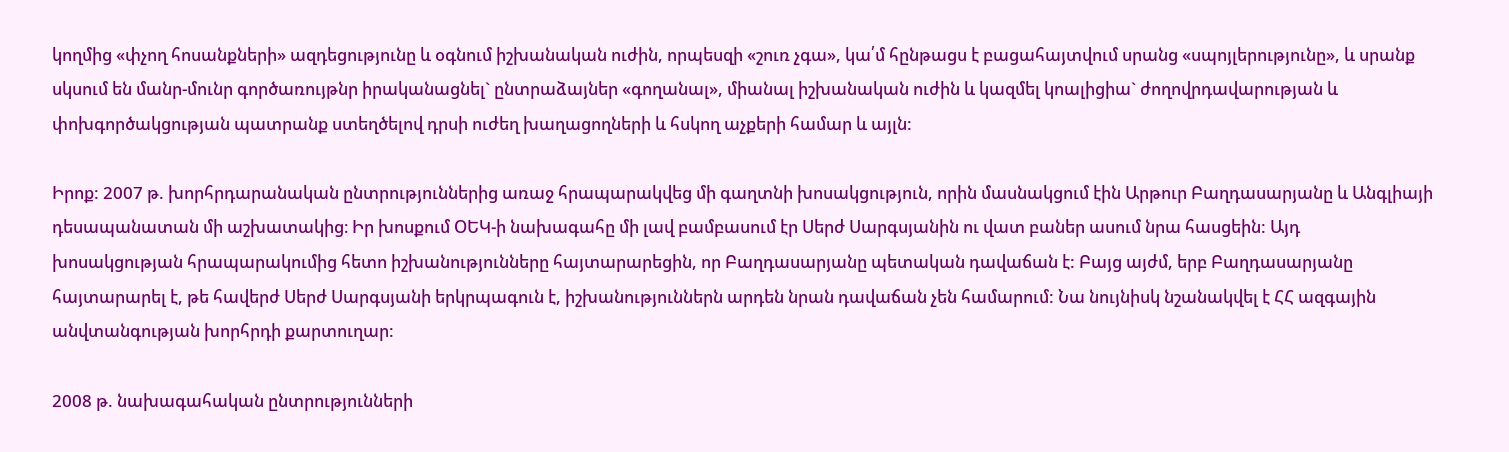կողմից «փչող հոսանքների» ազդեցությունը և օգնում իշխանական ուժին, որպեսզի «շուռ չգա», կա՛մ հընթացս է բացահայտվում սրանց «սպոյլերությունը», և սրանք սկսում են մանր-մունր գործառույթնր իրականացնել` ընտրաձայներ «գողանալ», միանալ իշխանական ուժին և կազմել կոալիցիա` ժողովրդավարության և փոխգործակցության պատրանք ստեղծելով դրսի ուժեղ խաղացողների և հսկող աչքերի համար և այլն:

Իրոք: 2007 թ. խորհրդարանական ընտրություններից առաջ հրապարակվեց մի գաղտնի խոսակցություն, որին մասնակցում էին Արթուր Բաղդասարյանը և Անգլիայի դեսապանատան մի աշխատակից։ Իր խոսքում ՕԵԿ-ի նախագահը մի լավ բամբասում էր Սերժ Սարգսյանին ու վատ բաներ ասում նրա հասցեին: Այդ խոսակցության հրապարակումից հետո իշխանությունները հայտարարեցին, որ Բաղդասարյանը պետական դավաճան է: Բայց այժմ, երբ Բաղդասարյանը հայտարարել է, թե հավերժ Սերժ Սարգսյանի երկրպագուն է, իշխանություններն արդեն նրան դավաճան չեն համարում: Նա նույնիսկ նշանակվել է ՀՀ ազգային անվտանգության խորհրդի քարտուղար:

2008 թ. նախագահական ընտրությունների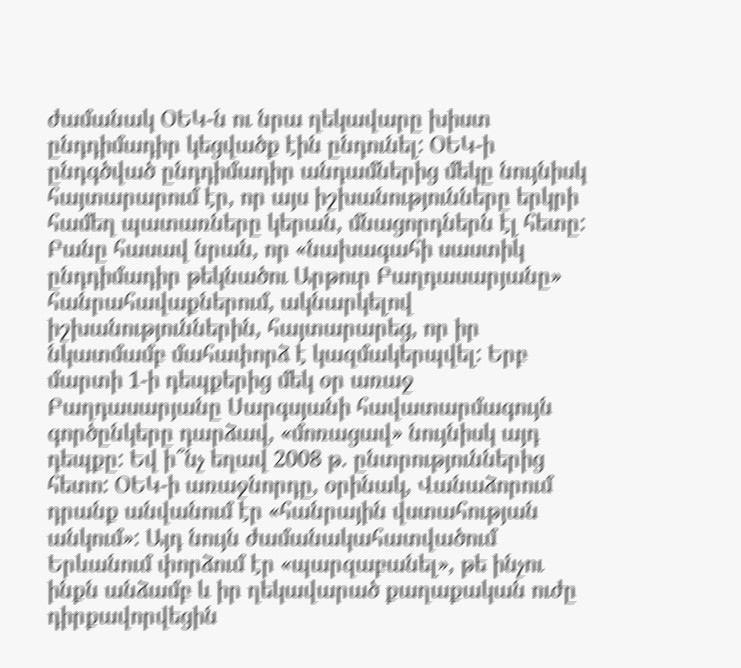ժամանակ ՕԵԿ-ն ու նրա ղեկավարը խիստ ընդդիմադիր կեցվածք էին ընդունել: ՕԵԿ-ի  ընդգծված ընդդիմադիր անդամներից մեկը նույնիսկ հայտարարում էր, որ այս իշխանությունները երկրի համեղ պատառները կերան, մնացորդներն էլ հետը: Բանը հասավ նրան, որ «նախագահի սաստիկ ընդդիմադիր թեկնածու Արթուր Բաղդասարյանը» հանրահավաքներում, ակնարկելով իշխանություններին, հայտարարեց, որ իր նկատմամբ մահափորձ է կազմակերպվել: Երբ մարտի 1-ի դեպքերից մեկ օր առաջ Բաղդասարյանը Սարգսյանի հավատարմագույն գործընկերը դարձավ, «մոռացավ» նույնիսկ այդ դեպքը: Եվ ի՞նչ եղավ 2008 թ. ընտրություններից հետո: ՕԵԿ-ի առաջնորդը, օրինակ, Վանաձորում դրանք անվանում էր «հանրային վստահության անկում»: Այդ նույն ժամանակահատվածում Երևանում փորձում էր «պարզաբանել», թե ինչու ինքն անձամբ և իր ղեկավարած քաղաքական ուժը դիրքավորվեցին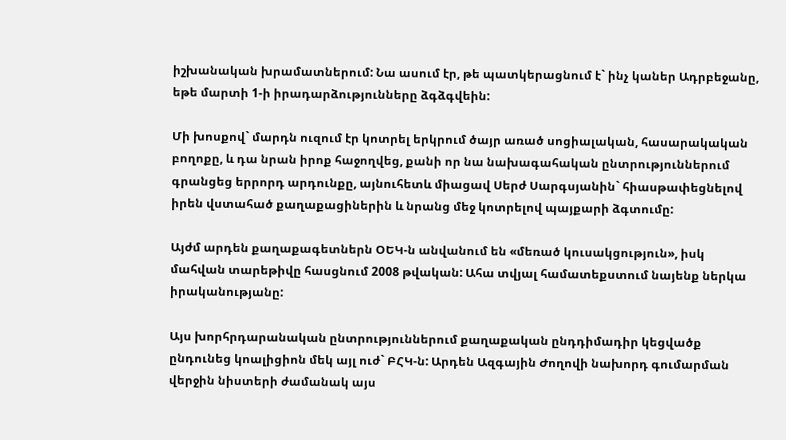իշխանական խրամատներում: Նա ասում էր, թե պատկերացնում է` ինչ կաներ Ադրբեջանը, եթե մարտի 1-ի իրադարձությունները ձգձգվեին:

Մի խոսքով` մարդն ուզում էր կոտրել երկրում ծայր առած սոցիալական, հասարակական բողոքը, և դա նրան իրոք հաջողվեց, քանի որ նա նախագահական ընտրություններում գրանցեց երրորդ արդունքը, այնուհետև միացավ Սերժ Սարգսյանին` հիասթափեցնելով իրեն վստահած քաղաքացիներին և նրանց մեջ կոտրելով պայքարի ձգտումը:

Այժմ արդեն քաղաքագետներն ՕԵԿ-ն անվանում են «մեռած կուսակցություն», իսկ մահվան տարեթիվը հասցնում 2008 թվական: Ահա տվյալ համատեքստում նայենք ներկա իրականությանը:

Այս խորհրդարանական ընտրություններում քաղաքական ընդդիմադիր կեցվածք ընդունեց կոալիցիոն մեկ այլ ուժ` ԲՀԿ-ն: Արդեն Ազգային Ժողովի նախորդ գումարման վերջին նիստերի ժամանակ այս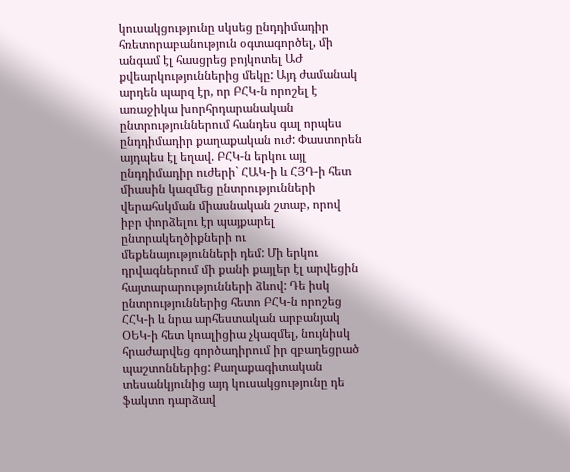կուսակցությունը սկսեց ընդդիմադիր հռետորաբանություն օգտագործել, մի անգամ էլ հասցրեց բոյկոտել ԱԺ քվեարկություններից մեկը: Այդ ժամանակ արդեն պարզ էր, որ ԲՀԿ-ն որոշել է առաջիկա խորհրդարանական ընտրություններում հանդես գալ որպես ընդդիմադիր քաղաքական ուժ: Փաստորեն այդպես էլ եղավ. ԲՀԿ-ն երկու այլ ընդդիմադիր ուժերի` ՀԱԿ-ի և ՀՅԴ-ի հետ միասին կազմեց ընտրությունների վերահսկման միասնական շտաբ, որով իբր փորձելու էր պայքարել ընտրակեղծիքների ու մեքենայությունների դեմ: Մի երկու դրվագներում մի քանի քայլեր էլ արվեցին հայտարարությունների ձևով: Դե իսկ ընտրություններից հետո ԲՀԿ-ն որոշեց ՀՀԿ-ի և նրա արհեստական արբանյակ ՕԵԿ-ի հետ կոալիցիա չկազմել, նույնիսկ հրաժարվեց գործադիրում իր զբաղեցրած պաշտոններից: Քաղաքագիտական տեսանկյունից այդ կուսակցությունը դե ֆակտո դարձավ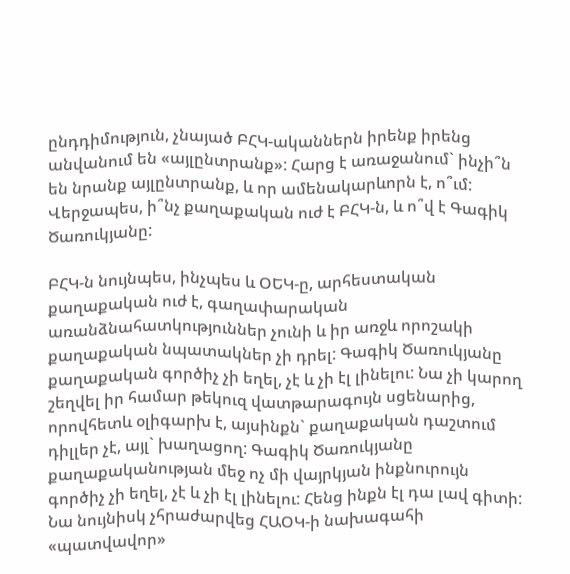ընդդիմություն, չնայած ԲՀԿ-ականներն իրենք իրենց անվանում են «այլընտրանք»: Հարց է առաջանում` ինչի՞ն են նրանք այլընտրանք, և որ ամենակարևորն է, ո՞ւմ: Վերջապես, ի՞նչ քաղաքական ուժ է ԲՀԿ-ն, և ո՞վ է Գագիկ Ծառուկյանը:

ԲՀԿ-ն նույնպես, ինչպես և ՕԵԿ-ը, արհեստական քաղաքական ուժ է, գաղափարական առանձնահատկություններ չունի և իր առջև որոշակի քաղաքական նպատակներ չի դրել: Գագիկ Ծառուկյանը քաղաքական գործիչ չի եղել, չէ և չի էլ լինելու: Նա չի կարող շեղվել իր համար թեկուզ վատթարագույն սցենարից, որովհետև օլիգարխ է, այսինքն` քաղաքական դաշտում դիլլեր չէ, այլ` խաղացող: Գագիկ Ծառուկյանը քաղաքականության մեջ ոչ մի վայրկյան ինքնուրույն գործիչ չի եղել, չէ և չի էլ լինելու: Հենց ինքն էլ դա լավ գիտի: Նա նույնիսկ չհրաժարվեց ՀԱՕԿ-ի նախագահի «պատվավոր»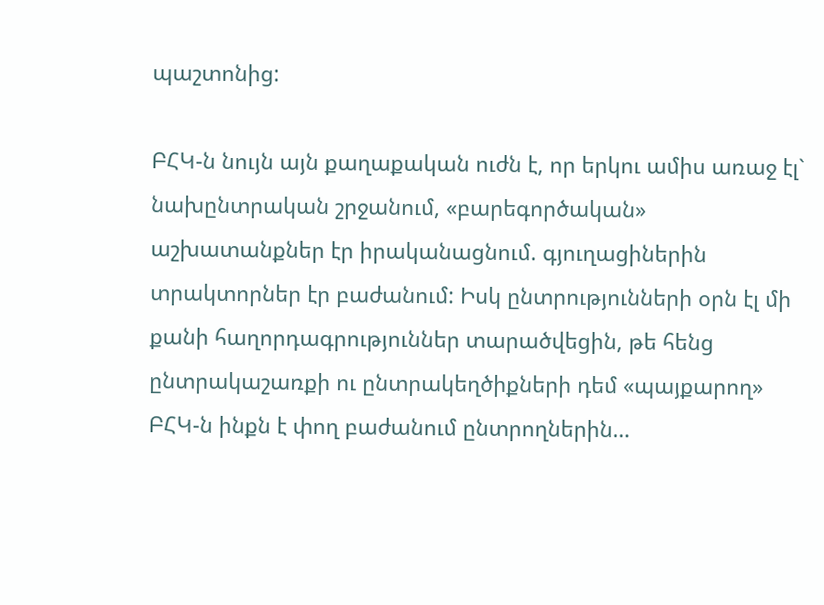պաշտոնից:

ԲՀԿ-ն նույն այն քաղաքական ուժն է, որ երկու ամիս առաջ էլ` նախընտրական շրջանում, «բարեգործական» աշխատանքներ էր իրականացնում. գյուղացիներին տրակտորներ էր բաժանում: Իսկ ընտրությունների օրն էլ մի քանի հաղորդագրություններ տարածվեցին, թե հենց ընտրակաշառքի ու ընտրակեղծիքների դեմ «պայքարող» ԲՀԿ-ն ինքն է փող բաժանում ընտրողներին…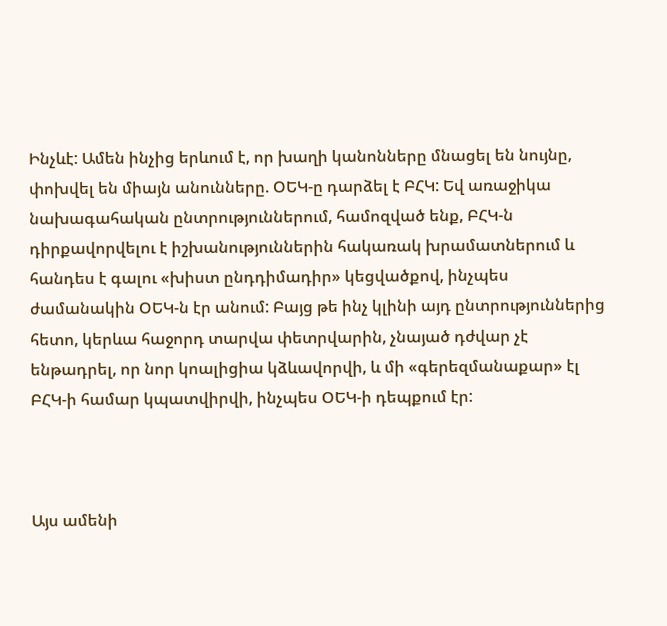Ինչևէ: Ամեն ինչից երևում է, որ խաղի կանոնները մնացել են նույնը, փոխվել են միայն անունները. ՕԵԿ-ը դարձել է ԲՀԿ: Եվ առաջիկա նախագահական ընտրություններում, համոզված ենք, ԲՀԿ-ն դիրքավորվելու է իշխանություններին հակառակ խրամատներում և հանդես է գալու «խիստ ընդդիմադիր» կեցվածքով, ինչպես ժամանակին ՕԵԿ-ն էր անում: Բայց թե ինչ կլինի այդ ընտրություններից հետո, կերևա հաջորդ տարվա փետրվարին, չնայած դժվար չէ ենթադրել, որ նոր կոալիցիա կձևավորվի, և մի «գերեզմանաքար» էլ ԲՀԿ-ի համար կպատվիրվի, ինչպես ՕԵԿ-ի դեպքում էր:



Այս ամենի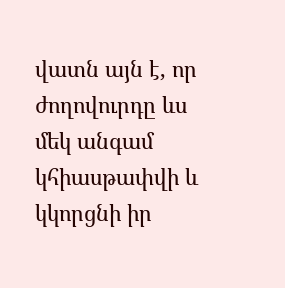վատն այն է, որ ժողովուրդը ևս մեկ անգամ կհիասթափվի և կկորցնի իր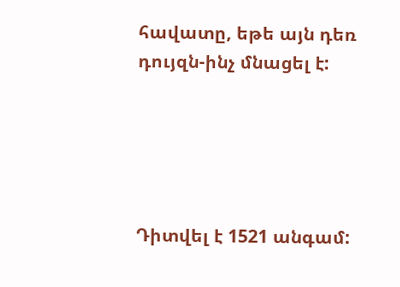հավատը, եթե այն դեռ դույզն-ինչ մնացել է:





Դիտվել է 1521 անգամ: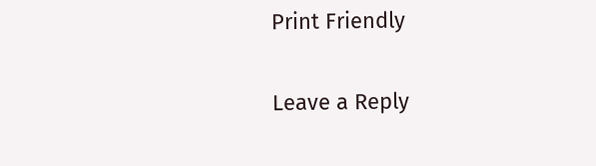Print Friendly

Leave a Reply